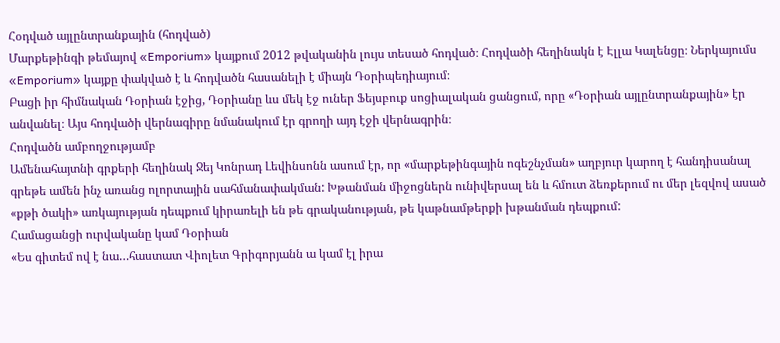Հօդված այլընտրանքային (հոդված)
Մարքեթինգի թեմայով «Emporium» կայքում 2012 թվականին լույս տեսած հոդված։ Հոդվածի հեղինակն է Էլլա Կալենցը։ Ներկայումս «Emporium» կայքը փակված է և հոդվածն հասանելի է միայն Դօրիպեդիայում։
Բացի իր հիմնական Դօրիան էջից, Դօրիանը ևս մեկ էջ ուներ Ֆեյսբուք սոցիալական ցանցում, որը «Դօրիան այլընտրանքային» էր անվանել։ Այս հոդվածի վերնագիրը նմանակում էր գրողի այդ էջի վերնագրին։
Հոդվածն ամբողջությամբ
Ամենահայտնի գրքերի հեղինակ Ջեյ Կոնրադ Լեվինսոնն ասում էր, որ «մարքեթինգային ոգեշնչման» աղբյուր կարող է հանդիսանալ գրեթե ամեն ինչ առանց ոլորտային սահմանափակման: Խթանման միջոցներն ունիվերսալ են և հմուտ ձեռքերում ու մեր լեզվով ասած «քթի ծակի» առկայության դեպքում կիրառելի են թե գրականության, թե կաթնամթերքի խթանման դեպքում:
Համացանցի ուրվականը կամ Դօրիան
«Ես գիտեմ ով է նա…հաստատ Վիոլետ Գրիգորյանն ա կամ էլ իրա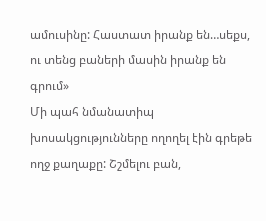ամուսինը: Հաստատ իրանք են…սեքս, ու տենց բաների մասին իրանք են գրում»
Մի պահ նմանատիպ խոսակցությունները ողողել էին գրեթե ողջ քաղաքը: Շշմելու բան,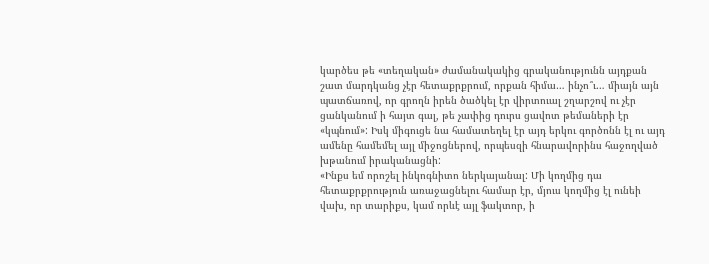կարծես թե «տեղական» ժամանակակից գրականությունն այդքան շատ մարդկանց չէր հետաքրքրում, որքան հիմա… ինչո՞ւ… միայն այն պատճառով, որ գրողն իրեն ծածկել էր վիրտուալ շղարշով ու չէր ցանկանում ի հայտ գալ, թե չափից դուրս ցավոտ թեմաների էր «կպնում»: Իսկ միգուցե նա համատեղել էր այդ երկու գործոնն էլ ու այդ ամենը համեմել այլ միջոցներով, որպեսզի հնարավորինս հաջողված խթանում իրականացնի:
«Ինքս եմ որոշել ինկոգնիտո ներկայանալ: Մի կողմից դա հետաքրքրություն առաջացնելու համար էր, մյուս կողմից էլ ունեի վախ, որ տարիքս, կամ որևէ այլ ֆակտոր, ի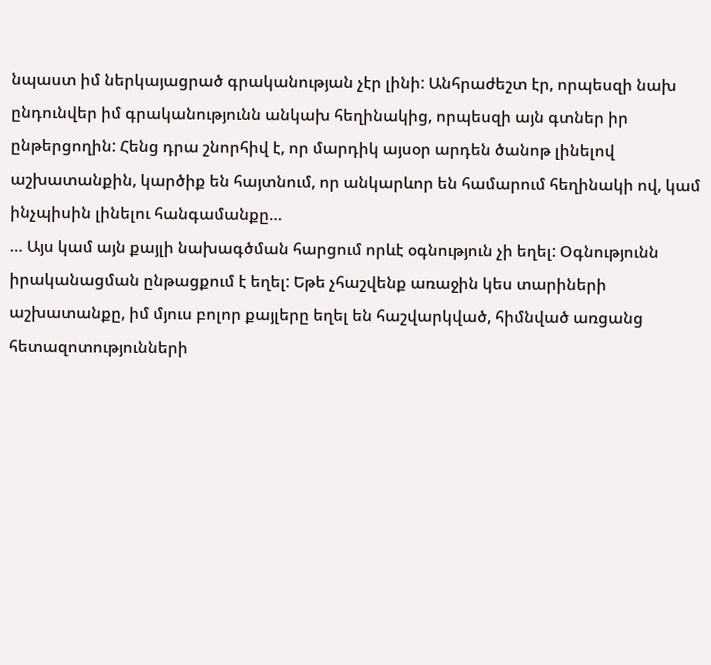նպաստ իմ ներկայացրած գրականության չէր լինի: Անհրաժեշտ էր, որպեսզի նախ ընդունվեր իմ գրականությունն անկախ հեղինակից, որպեսզի այն գտներ իր ընթերցողին: Հենց դրա շնորհիվ է, որ մարդիկ այսօր արդեն ծանոթ լինելով աշխատանքին, կարծիք են հայտնում, որ անկարևոր են համարում հեղինակի ով, կամ ինչպիսին լինելու հանգամանքը…
… Այս կամ այն քայլի նախագծման հարցում որևէ օգնություն չի եղել: Օգնությունն իրականացման ընթացքում է եղել: Եթե չհաշվենք առաջին կես տարիների աշխատանքը, իմ մյուս բոլոր քայլերը եղել են հաշվարկված, հիմնված առցանց հետազոտությունների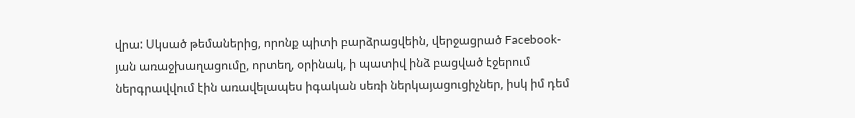վրա: Սկսած թեմաներից, որոնք պիտի բարձրացվեին, վերջացրած Facebook-յան առաջխաղացումը, որտեղ, օրինակ, ի պատիվ ինձ բացված էջերում ներգրավվում էին առավելապես իգական սեռի ներկայացուցիչներ, իսկ իմ դեմ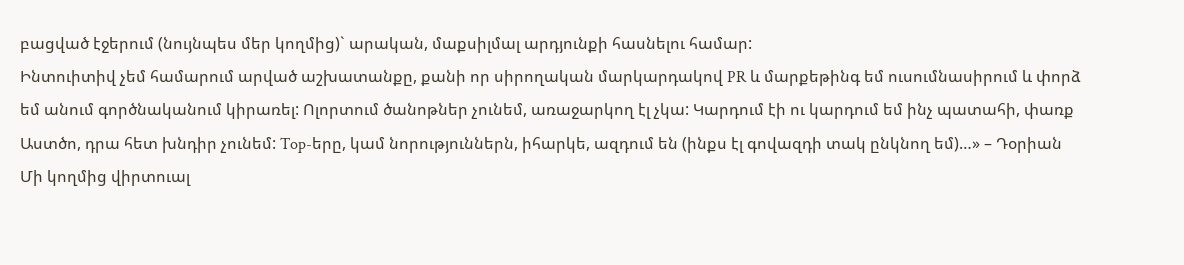բացված էջերում (նույնպես մեր կողմից)` արական, մաքսիլմալ արդյունքի հասնելու համար:
Ինտուիտիվ չեմ համարում արված աշխատանքը, քանի որ սիրողական մարկարդակով PR և մարքեթինգ եմ ուսումնասիրում և փորձ եմ անում գործնականում կիրառել: Ոլորտում ծանոթներ չունեմ, առաջարկող էլ չկա: Կարդում էի ու կարդում եմ ինչ պատահի, փառք Աստծո, դրա հետ խնդիր չունեմ: Top-երը, կամ նորություններն, իհարկե, ազդում են (ինքս էլ գովազդի տակ ընկնող եմ)…» – Դօրիան
Մի կողմից վիրտուալ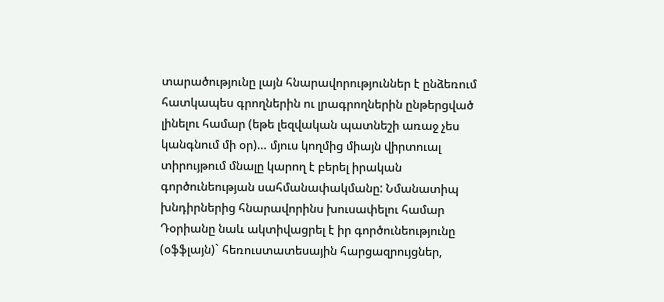տարածությունը լայն հնարավորություններ է ընձեռում հատկապես գրողներին ու լրագրողներին ընթերցված լինելու համար (եթե լեզվական պատնեշի առաջ չես կանգնում մի օր)… մյուս կողմից միայն վիրտուալ տիրույթում մնալը կարող է բերել իրական գործունեության սահմանափակմանը: Նմանատիպ խնդիրներից հնարավորինս խուսափելու համար Դօրիանը նաև ակտիվացրել է իր գործունեությունը (օֆֆլայն)` հեռուստատեսային հարցազրույցներ,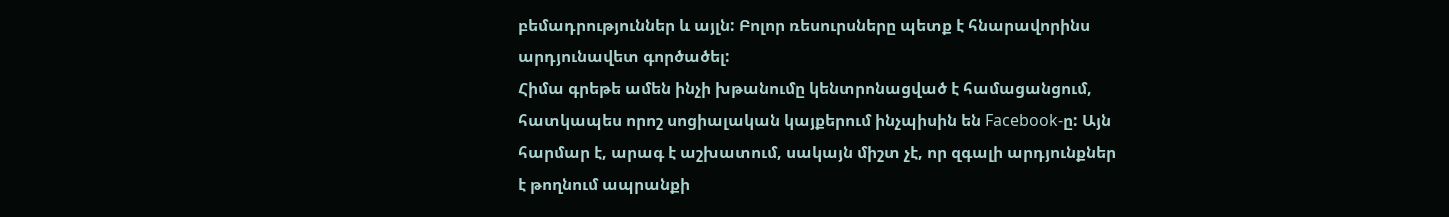բեմադրություններ և այլն: Բոլոր ռեսուրսները պետք է հնարավորինս արդյունավետ գործածել:
Հիմա գրեթե ամեն ինչի խթանումը կենտրոնացված է համացանցում, հատկապես որոշ սոցիալական կայքերում ինչպիսին են Facebook-ը: Այն հարմար է, արագ է աշխատում, սակայն միշտ չէ, որ զգալի արդյունքներ է թողնում ապրանքի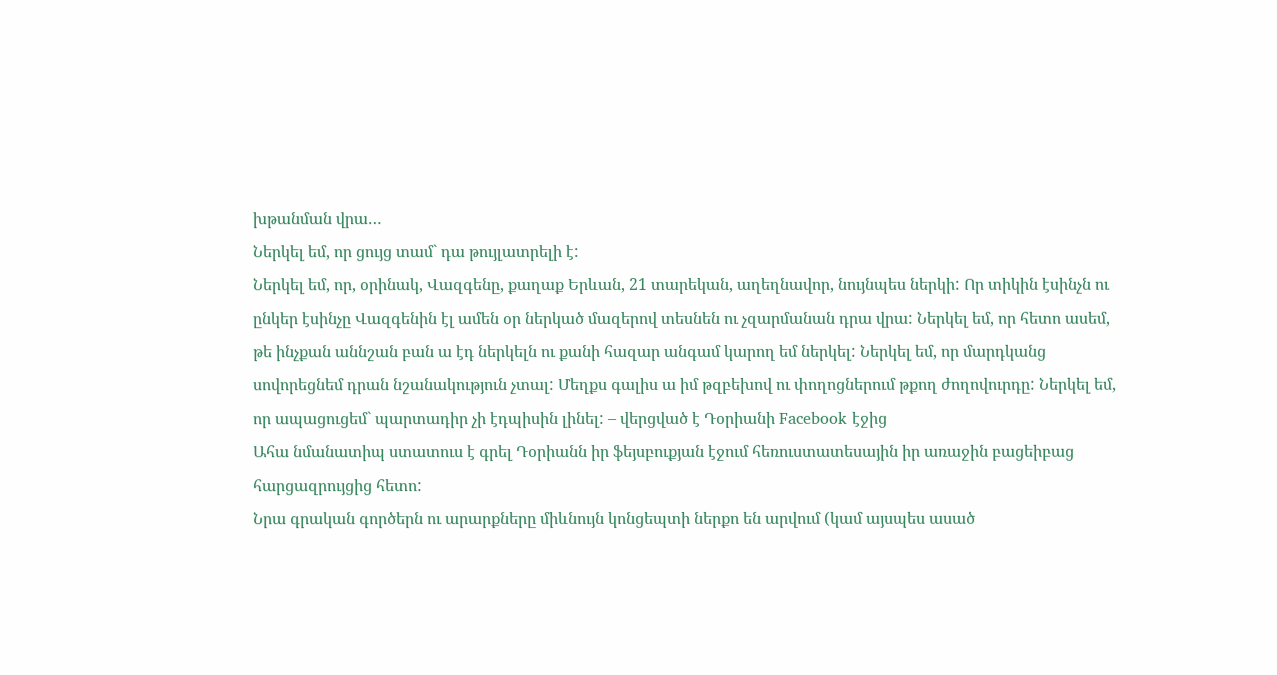խթանման վրա…
Ներկել եմ, որ ցույց տամ` դա թույլատրելի է:
Ներկել եմ, որ, օրինակ, Վազգենը, քաղաք Երևան, 21 տարեկան, աղեղնավոր, նույնպես ներկի: Որ տիկին էսինչն ու ընկեր էսինչը Վազգենին էլ ամեն օր ներկած մազերով տեսնեն ու չզարմանան դրա վրա: Ներկել եմ, որ հետո ասեմ, թե ինչքան աննշան բան ա էդ ներկելն ու քանի հազար անգամ կարող եմ ներկել: Ներկել եմ, որ մարդկանց սովորեցնեմ դրան նշանակություն չտալ: Մեղքս գալիս ա իմ թզբեխով ու փողոցներում թքող ժողովուրդը: Ներկել եմ, որ ապացուցեմ` պարտադիր չի էդպիսին լինել: – վերցված է Դօրիանի Facebook էջից
Ահա նմանատիպ ստատուս է գրել Դօրիանն իր ֆեյսբուքյան էջում հեռուստատեսային իր առաջին բացեիբաց հարցազրույցից հետո:
Նրա գրական գործերն ու արարքները միևնույն կոնցեպտի ներքո են արվում (կամ այսպես ասած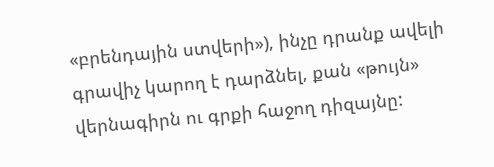«բրենդային ստվերի»), ինչը դրանք ավելի գրավիչ կարող է դարձնել, քան «թույն» վերնագիրն ու գրքի հաջող դիզայնը: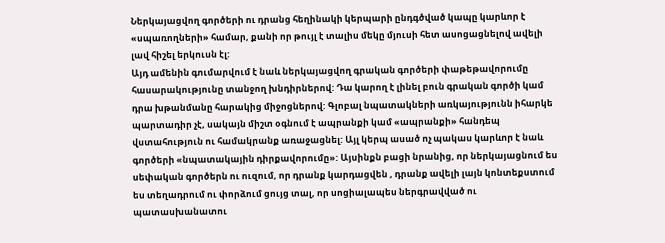Ներկայացվող գործերի ու դրանց հեղինակի կերպարի ընդգծված կապը կարևոր է «սպառողների» համար, քանի որ թույլ է տալիս մեկը մյուսի հետ ասոցացնելով ավելի լավ հիշել երկուսն էլ:
Այդ ամենին գումարվում է նաև ներկայացվող գրական գործերի փաթեթավորումը հասարակությունը տանջող խնդիրներով: Դա կարող է լինել բուն գրական գործի կամ դրա խթանմանը հարակից միջոցներով: Գլոբալ նպատակների առկայությունն իհարկե պարտադիր չէ, սակայն միշտ օգնում է ապրանքի կամ «ապրանքի» հանդեպ վստահություն ու համակրանք առաջացնել: Այլ կերպ ասած ոչ պակաս կարևոր է նաև գործերի «նպատակային դիրքավորումը»: Այսինքն բացի նրանից, որ ներկայացնում ես սեփական գործերն ու ուզում, որ դրանք կարդացվեն , դրանք ավելի լայն կոնտեքստում ես տեղադրում ու փորձում ցույց տալ, որ սոցիալապես ներգրավված ու պատասխանատու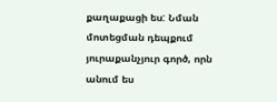քաղաքացի ես: Նման մոտեցման դեպքում յուրաքանչյուր գործ, որն անում ես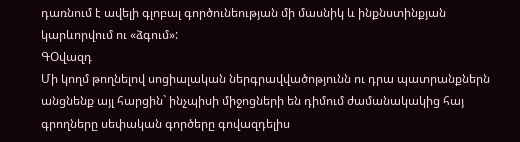դառնում է ավելի գլոբալ գործունեության մի մասնիկ և ինքնստինքյան կարևորվում ու «ձգում»:
ԳՕվազդ
Մի կողմ թողնելով սոցիալական ներգրավվածոթյունն ու դրա պատրանքներն անցնենք այլ հարցին` ինչպիսի միջոցների են դիմում ժամանակակից հայ գրողները սեփական գործերը գովազդելիս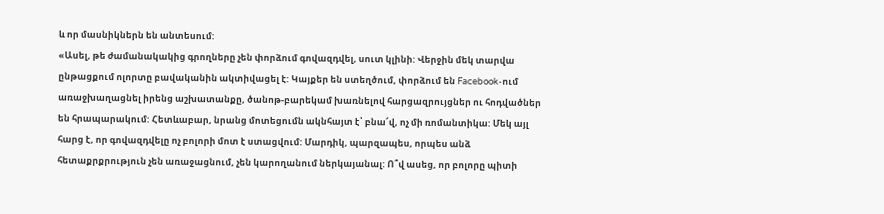և որ մասնիկներն են անտեսում:
«Ասել, թե ժամանակակից գրողները չեն փորձում գովազդվել, սուտ կլինի: Վերջին մեկ տարվա ընթացքում ոլորտը բավականին ակտիվացել է: Կայքեր են ստեղծում, փորձում են Facebook-ում առաջխաղացնել իրենց աշխատանքը, ծանոթ-բարեկամ խառնելով հարցազրույցներ ու հոդվածներ են հրապարակում: Հետևաբար, նրանց մոտեցումն ակնհայտ է՝ բնա՜վ, ոչ մի ռոմանտիկա: Մեկ այլ հարց է, որ գովազդվելը ոչ բոլորի մոտ է ստացվում: Մարդիկ, պարզապես, որպես անձ հետաքրքրություն չեն առաջացնում, չեն կարողանում ներկայանալ: Ո՞վ ասեց, որ բոլորը պիտի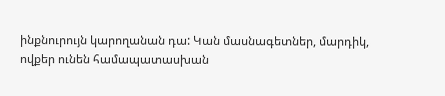ինքնուրույն կարողանան դա: Կան մասնագետներ, մարդիկ, ովքեր ունեն համապատասխան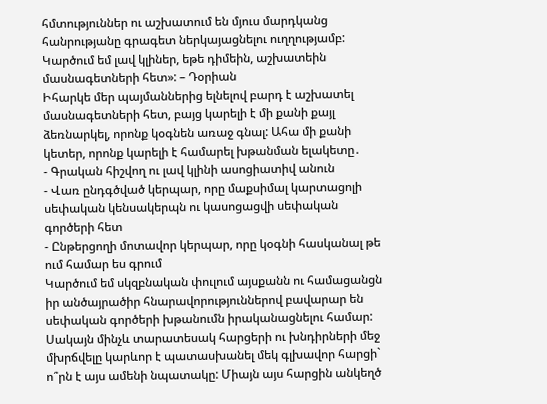հմտություններ ու աշխատում են մյուս մարդկանց հանրությանը գրագետ ներկայացնելու ուղղությամբ: Կարծում եմ լավ կլիներ, եթե դիմեին, աշխատեին մասնագետների հետ»: – Դօրիան
Իհարկե մեր պայմաններից ելնելով բարդ է աշխատել մասնագետների հետ, բայց կարելի է մի քանի քայլ ձեռնարկել, որոնք կօգնեն առաջ գնալ: Ահա մի քանի կետեր, որոնք կարելի է համարել խթանման ելակետը․
- Գրական հիշվող ու լավ կլինի ասոցիատիվ անուն
- Վառ ընդգծված կերպար, որը մաքսիմալ կարտացոլի սեփական կենսակերպն ու կասոցացվի սեփական գործերի հետ
- Ընթերցողի մոտավոր կերպար, որը կօգնի հասկանալ թե ում համար ես գրում
Կարծում եմ սկզբնական փուլում այսքանն ու համացանցն իր անծայրածիր հնարավորություններով բավարար են սեփական գործերի խթանումն իրականացնելու համար:
Սակայն մինչև տարատեսակ հարցերի ու խնդիրների մեջ մխրճվելը կարևոր է պատասխանել մեկ գլխավոր հարցի` ո՞րն է այս ամենի նպատակը: Միայն այս հարցին անկեղծ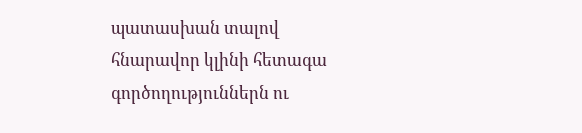պատասխան տալով հնարավոր կլինի հետագա գործողություններն ու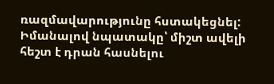ռազմավարությունը հստակեցնել: Իմանալով նպատակը՝ միշտ ավելի հեշտ է դրան հասնելու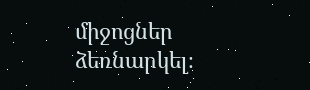միջոցներ ձեռնարկել։